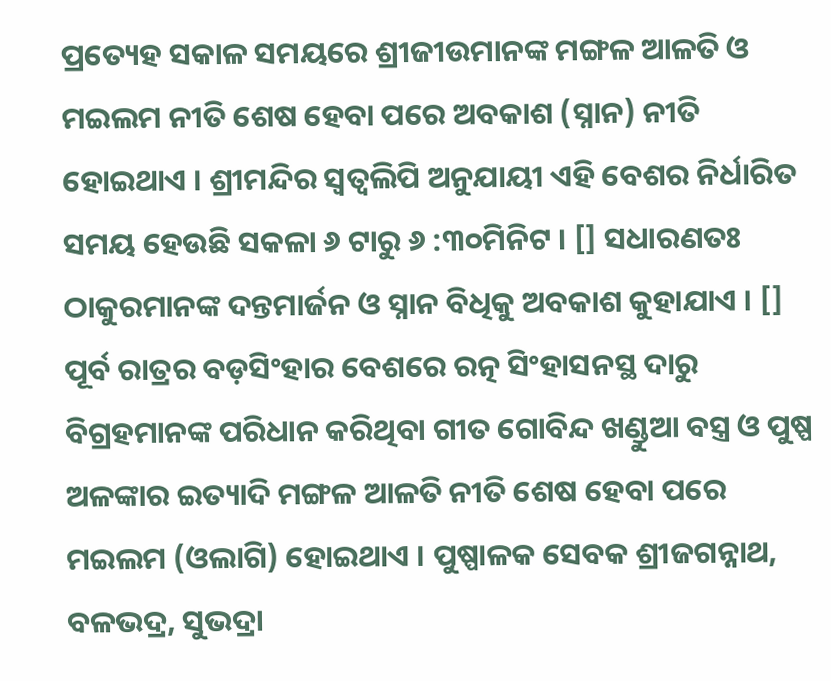ପ୍ରତ୍ୟେହ ସକାଳ ସମୟରେ ଶ୍ରୀଜୀଉମାନଙ୍କ ମଙ୍ଗଳ ଆଳତି ଓ ମଇଲମ ନୀତି ଶେଷ ହେବା ପରେ ଅବକାଶ (ସ୍ନାନ) ନୀତି ହୋଇଥାଏ । ଶ୍ରୀମନ୍ଦିର ସ୍ୱତ୍ୱଲିପି ଅନୁଯାୟୀ ଏହି ବେଶର ନିର୍ଧାରିତ ସମୟ ହେଉଛି ସକଳା ୬ ଟାରୁ ୬ :୩୦ମିନିଟ । [] ସଧାରଣତଃ ଠାକୁରମାନଙ୍କ ଦନ୍ତମାର୍ଜନ ଓ ସ୍ନାନ ବିଧିକୁ ଅବକାଶ କୁହାଯାଏ । [] ପୂର୍ବ ରାତ୍ରର ବଡ଼ସିଂହାର ବେଶରେ ରତ୍ନ ସିଂହାସନସ୍ଥ ଦାରୁ ବିଗ୍ରହମାନଙ୍କ ପରିଧାନ କରିଥିବା ଗୀତ ଗୋବିନ୍ଦ ଖଣ୍ଡୁଆ ବସ୍ତ୍ର ଓ ପୁଷ୍ପ ଅଳଙ୍କାର ଇତ୍ୟାଦି ମଙ୍ଗଳ ଆଳତି ନୀତି ଶେଷ ହେବା ପରେ ମଇଲମ (ଓଲାଗି) ହୋଇଥାଏ । ପୁଷ୍ପାଳକ ସେବକ ଶ୍ରୀଜଗନ୍ନାଥ, ବଳଭଦ୍ର, ସୁଭଦ୍ରା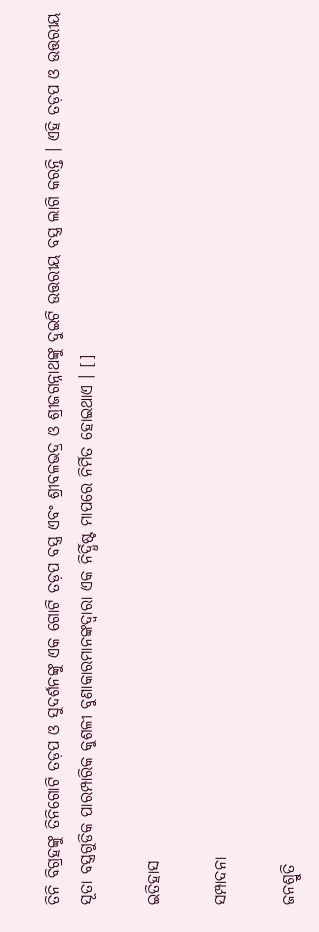ତିନି ବିଗ୍ରହଙ୍କୁ ତିନିଗୋଟି ତଡ଼ପ ଓ ସୁଦର୍ଶନଙ୍କୁ ଏକ ଗୋଟି ତଡ଼ପ ବସ୍ତ୍ର ଏବଂ ଶ୍ରୀବଳଭଦ୍ର ଓ ଶ୍ରୀଜଗନ୍ନାଥଙ୍କୁ ଦୁଇଟି ଉତ୍ତରୀୟ ବସ୍ତ୍ର ଲାଗି କରନ୍ତି । ଏହି ତଡ଼ପ ଓ ଉତ୍ତରୀୟ ସୂତା ବସ୍ତ୍ରଗୁଡିକ ପାରମ୍ପାରିକ କୁଶଳୀ ବୁଣାକାରମାନଙ୍କଦ୍ୱାରା ଏକ ନିର୍ଦ୍ଧିଷ୍ଟ ମାପରେ ନିର୍ମିତ ହୋଇଥାଏ । []

ଇତିହାସ

ସମ୍ପାଦନା

ଜନଶ୍ରୁତି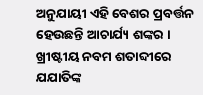ଅନୁଯାୟୀ ଏହି ବେଶର ପ୍ରବର୍ତ୍ତନ ହେଉଛନ୍ତି ଆଚାର୍ଯ୍ୟ ଶଙ୍କର । ଖ୍ରୀଷ୍ଟୀୟ ନବମ ଶତାବ୍ଦୀରେ ଯଯାତିଙ୍କ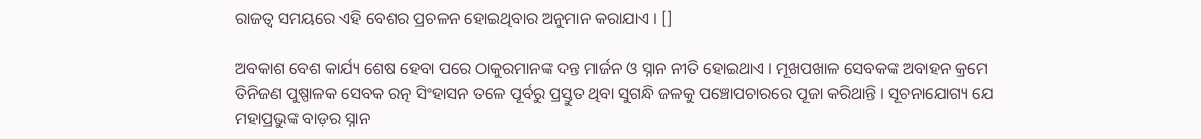ରାଜତ୍ୱ ସମୟରେ ଏହି ବେଶର ପ୍ରଚଳନ ହୋଇଥିବାର ଅନୁମାନ କରାଯାଏ । []

ଅବକାଶ ବେଶ କାର୍ଯ୍ୟ ଶେଷ ହେବା ପରେ ଠାକୁରମାନଙ୍କ ଦନ୍ତ ମାର୍ଜନ ଓ ସ୍ନାନ ନୀତି ହୋଇଥାଏ । ମୂଖପଖାଳ ସେବକଙ୍କ ଅବାହନ କ୍ରମେ ତିନିଜଣ ପୁଷ୍ପାଳକ ସେବକ ରତ୍ନ ସିଂହାସନ ତଳେ ପୂର୍ବରୁ ପ୍ରସ୍ତୁତ ଥିବା ସୁଗନ୍ଧି ଜଳକୁ ପଞ୍ଚୋପଚାରରେ ପୂଜା କରିଥାନ୍ତି । ସୂଚନାଯୋଗ୍ୟ ଯେ ମହାପ୍ରଭୁଙ୍କ ବାଡ଼ର ସ୍ନାନ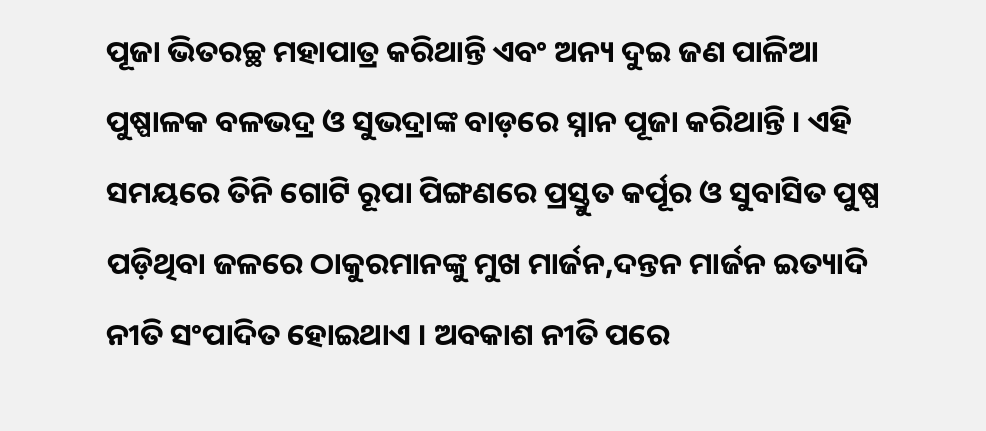ପୂଜା ଭିତରଚ୍ଛ ମହାପାତ୍ର କରିଥାନ୍ତି ଏବଂ ଅନ୍ୟ ଦୁଇ ଜଣ ପାଳିଆ ପୁଷ୍ପାଳକ ବଳଭଦ୍ର ଓ ସୁଭଦ୍ରାଙ୍କ ବାଡ଼ରେ ସ୍ନାନ ପୂଜା କରିଥାନ୍ତି । ଏହି ସମୟରେ ତିନି ଗୋଟି ରୂପା ପିଙ୍ଗଣରେ ପ୍ରସ୍ତୁତ କର୍ପୂର ଓ ସୁବାସିତ ପୁଷ୍ପ ପଡ଼ିଥିବା ଜଳରେ ଠାକୁରମାନଙ୍କୁ ମୁଖ ମାର୍ଜନ,ଦନ୍ତନ ମାର୍ଜନ ଇତ୍ୟାଦି ନୀତି ସଂପାଦିତ ହୋଇଥାଏ । ଅବକାଶ ନୀତି ପରେ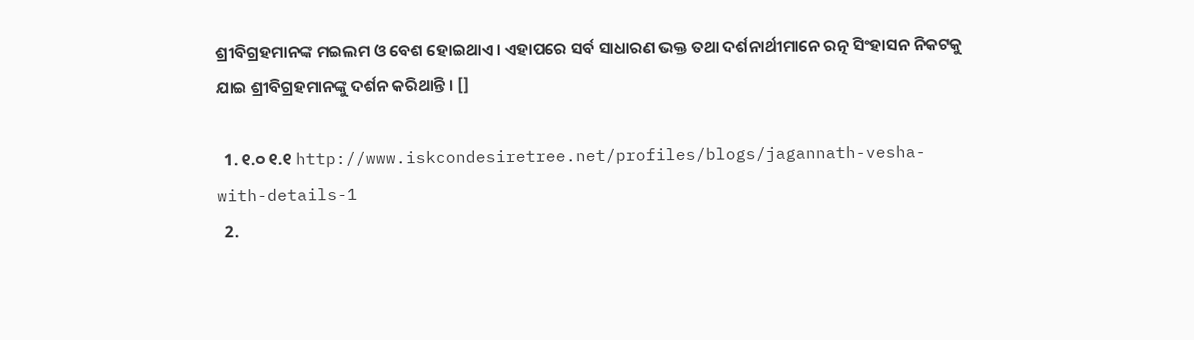ଶ୍ରୀବିଗ୍ରହମାନଙ୍କ ମଇଲମ ଓ ବେଶ ହୋଇଥାଏ। ଏହାପରେ ସର୍ବ ସାଧାରଣ ଭକ୍ତ ତଥା ଦର୍ଶନାର୍ଥୀମାନେ ରତ୍ନ ସିଂହାସନ ନିକଟକୁ ଯାଇ ଶ୍ରୀବିଗ୍ରହମାନଙ୍କୁ ଦର୍ଶନ କରିଥାନ୍ତି । []

  1. ୧.୦ ୧.୧ http://www.iskcondesiretree.net/profiles/blogs/jagannath-vesha-with-details-1
  2.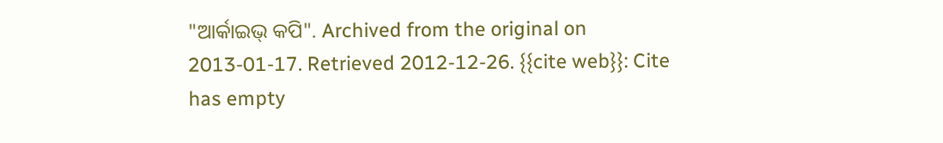"ଆର୍କାଇଭ୍ କପି". Archived from the original on 2013-01-17. Retrieved 2012-12-26. {{cite web}}: Cite has empty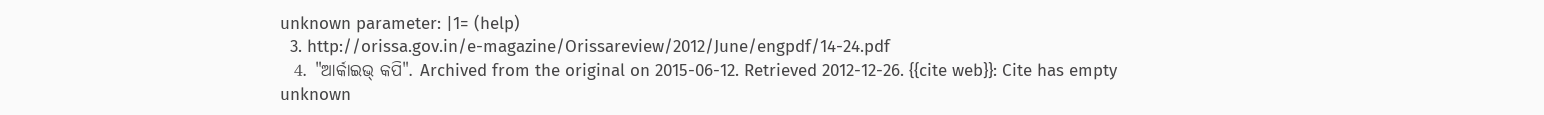unknown parameter: |1= (help)
  3. http://orissa.gov.in/e-magazine/Orissareview/2012/June/engpdf/14-24.pdf
  4. "ଆର୍କାଇଭ୍ କପି". Archived from the original on 2015-06-12. Retrieved 2012-12-26. {{cite web}}: Cite has empty unknown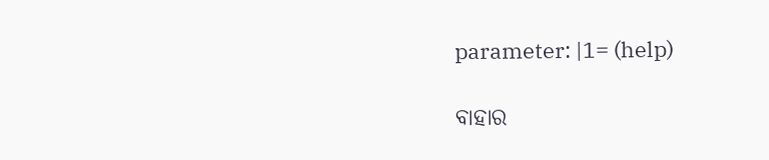parameter: |1= (help)

ବାହାର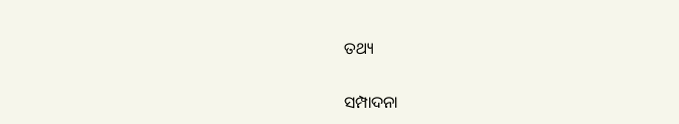ତଥ୍ୟ

ସମ୍ପାଦନା